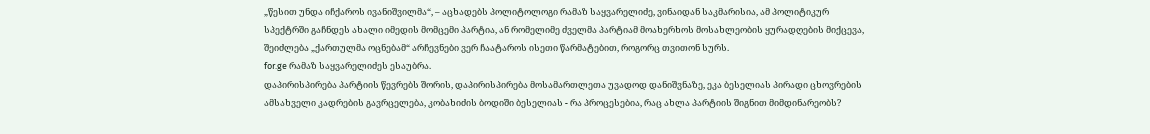„წესით უნდა იჩქაროს ივანიშვილმა“, – აცხადებს პოლიტოლოგი რამაზ საყვარელიძე, ვინაიდან საკმარისია, ამ პოლიტიკურ სპექტრში გაჩნდეს ახალი იმედის მომცემი პარტია, ან რომელიმე ძველმა პარტიამ მოახერხოს მოსახლეობის ყურადღების მიქცევა, შეიძლება „ქართულმა ოცნებამ“ არჩევნები ვერ ჩაატაროს ისეთი წარმატებით, როგორც თვითონ სურს.
for.ge რამაზ საყვარელიძეს ესაუბრა.
დაპირისპირება პარტიის წევრებს შორის, დაპირისპირება მოსამართლეთა უვადოდ დანიშვნაზე, ეკა ბესელიას პირადი ცხოვრების ამსახველი კადრების გავრცელება, კობახიძის ბოდიში ბესელიას - რა პროცესებია, რაც ახლა პარტიის შიგნით მიმდინარეობს?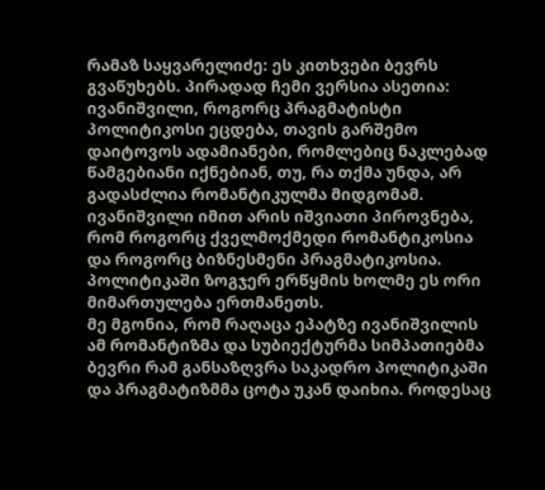რამაზ საყვარელიძე: ეს კითხვები ბევრს გვაწუხებს. პირადად ჩემი ვერსია ასეთია: ივანიშვილი, როგორც პრაგმატისტი პოლიტიკოსი ეცდება, თავის გარშემო დაიტოვოს ადამიანები, რომლებიც ნაკლებად წამგებიანი იქნებიან, თუ, რა თქმა უნდა, არ გადასძლია რომანტიკულმა მიდგომამ. ივანიშვილი იმით არის იშვიათი პიროვნება, რომ როგორც ქველმოქმედი რომანტიკოსია და როგორც ბიზნესმენი პრაგმატიკოსია. პოლიტიკაში ზოგჯერ ერწყმის ხოლმე ეს ორი მიმართულება ერთმანეთს.
მე მგონია, რომ რაღაცა ეპატზე ივანიშვილის ამ რომანტიზმა და სუბიექტურმა სიმპათიებმა ბევრი რამ განსაზღვრა საკადრო პოლიტიკაში და პრაგმატიზმმა ცოტა უკან დაიხია. როდესაც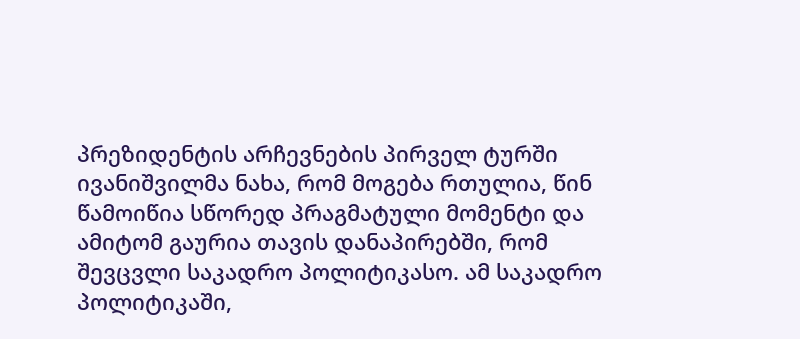პრეზიდენტის არჩევნების პირველ ტურში ივანიშვილმა ნახა, რომ მოგება რთულია, წინ წამოიწია სწორედ პრაგმატული მომენტი და ამიტომ გაურია თავის დანაპირებში, რომ შევცვლი საკადრო პოლიტიკასო. ამ საკადრო პოლიტიკაში,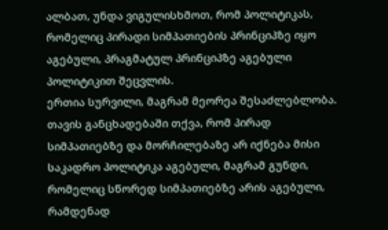ალბათ, უნდა ვიგულისხმოთ, რომ პოლიტიკას, რომელიც პირადი სიმპათიების პრინციპზე იყო აგებული, პრაგმატულ პრინციპზე აგებული პოლიტიკით შეცვლის.
ერთია სურვილი, მაგრამ მეორეა შესაძლებლობა. თავის განცხადებაში თქვა, რომ პირად სიმპათიებზე და მორჩილებაზე არ იქნება მისი საკადრო პოლიტიკა აგებული, მაგრამ გუნდი, რომელიც სწორედ სიმპათიებზე არის აგებული, რამდენად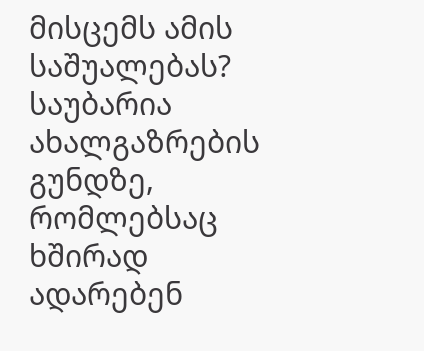მისცემს ამის საშუალებას? საუბარია ახალგაზრების გუნდზე, რომლებსაც ხშირად ადარებენ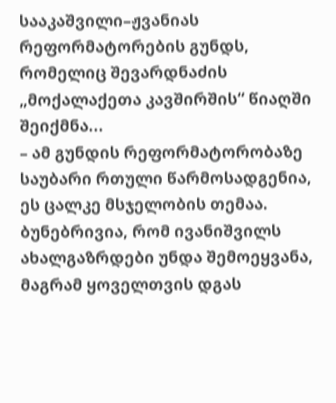სააკაშვილი–ჟვანიას რეფორმატორების გუნდს, რომელიც შევარდნაძის „მოქალაქეთა კავშირშის“ წიაღში შეიქმნა...
– ამ გუნდის რეფორმატორობაზე საუბარი რთული წარმოსადგენია, ეს ცალკე მსჯელობის თემაა. ბუნებრივია, რომ ივანიშვილს ახალგაზრდები უნდა შემოეყვანა, მაგრამ ყოველთვის დგას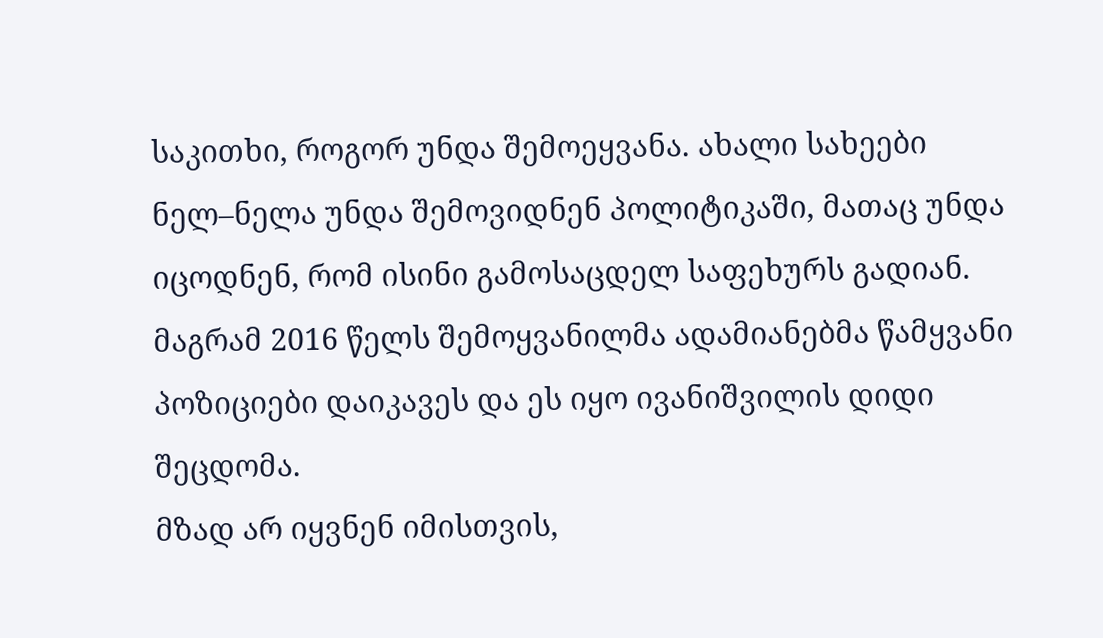საკითხი, როგორ უნდა შემოეყვანა. ახალი სახეები ნელ–ნელა უნდა შემოვიდნენ პოლიტიკაში, მათაც უნდა იცოდნენ, რომ ისინი გამოსაცდელ საფეხურს გადიან. მაგრამ 2016 წელს შემოყვანილმა ადამიანებმა წამყვანი პოზიციები დაიკავეს და ეს იყო ივანიშვილის დიდი შეცდომა.
მზად არ იყვნენ იმისთვის,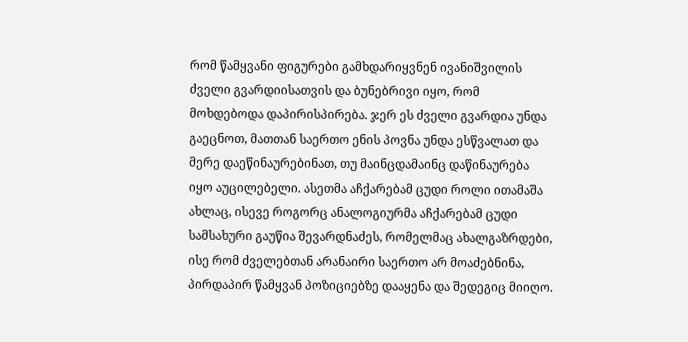რომ წამყვანი ფიგურები გამხდარიყვნენ ივანიშვილის ძველი გვარდიისათვის და ბუნებრივი იყო, რომ მოხდებოდა დაპირისპირება. ჯერ ეს ძველი გვარდია უნდა გაეცნოთ, მათთან საერთო ენის პოვნა უნდა ესწვალათ და მერე დაეწინაურებინათ, თუ მაინცდამაინც დაწინაურება იყო აუცილებელი. ასეთმა აჩქარებამ ცუდი როლი ითამაშა ახლაც, ისევე როგორც ანალოგიურმა აჩქარებამ ცუდი სამსახური გაუწია შევარდნაძეს, რომელმაც ახალგაზრდები, ისე რომ ძველებთან არანაირი საერთო არ მოაძებნინა, პირდაპირ წამყვან პოზიციებზე დააყენა და შედეგიც მიიღო.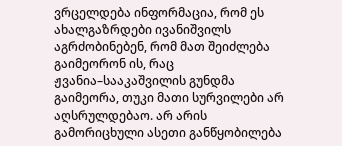ვრცელდება ინფორმაცია, რომ ეს ახალგაზრდები ივანიშვილს აგრძობინებენ, რომ მათ შეიძლება გაიმეორონ ის, რაც ჟვანია–სააკაშვილის გუნდმა გაიმეორა, თუკი მათი სურვილები არ აღსრულდებაო. არ არის გამორიცხული ასეთი განწყობილება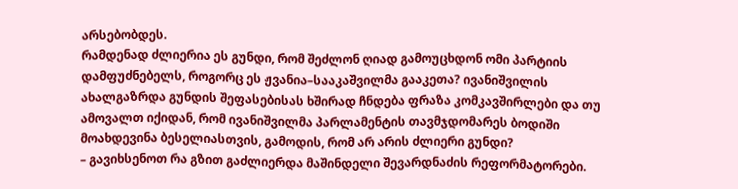არსებობდეს.
რამდენად ძლიერია ეს გუნდი, რომ შეძლონ ღიად გამოუცხდონ ომი პარტიის დამფუძნებელს, როგორც ეს ჟვანია–სააკაშვილმა გააკეთა? ივანიშვილის ახალგაზრდა გუნდის შეფასებისას ხშირად ჩნდება ფრაზა კომკავშირლები და თუ ამოვალთ იქიდან, რომ ივანიშვილმა პარლამენტის თავმჯდომარეს ბოდიში მოახდევინა ბესელიასთვის, გამოდის, რომ არ არის ძლიერი გუნდი?
– გავიხსენოთ რა გზით გაძლიერდა მაშინდელი შევარდნაძის რეფორმატორები.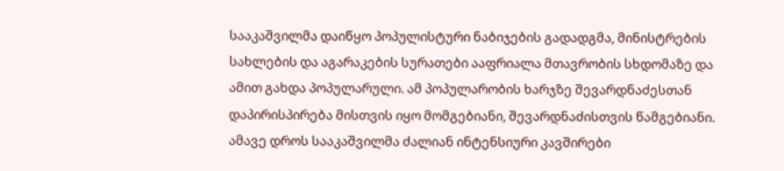სააკაშვილმა დაიწყო პოპულისტური ნაბიჯების გადადგმა, მინისტრების სახლების და აგარაკების სურათები ააფრიალა მთავრობის სხდომაზე და ამით გახდა პოპულარული. ამ პოპულარობის ხარჯზე შევარდნაძესთან დაპირისპირება მისთვის იყო მომგებიანი, შევარდნაძისთვის წამგებიანი. ამავე დროს სააკაშვილმა ძალიან ინტენსიური კავშირები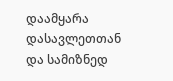დაამყარა დასავლეთთან და სამიზნედ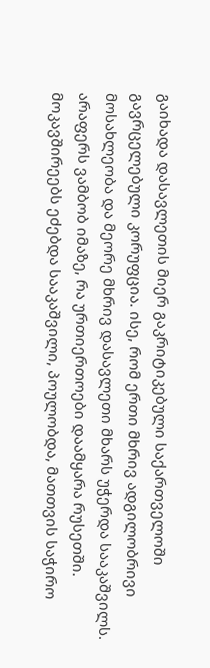გაიხადა დასავლეთის მიერ გაკრიტიკებული საქართველოში გავრცელებული კორუფცია. ისე, რომ ერთი მხრივ ადგილობრივი მოსახლეობა და მეორე მხრივ დასავლეთი მხარს უჭერდა სააკაშვილს. არაფერს ვამბობ იმაზე, რა ურთიერთოები დაამყარა რუსეთში. მოკავშირეებს ეძებდა სააკაშვილი, პოულობდა, მათთვის საჭირო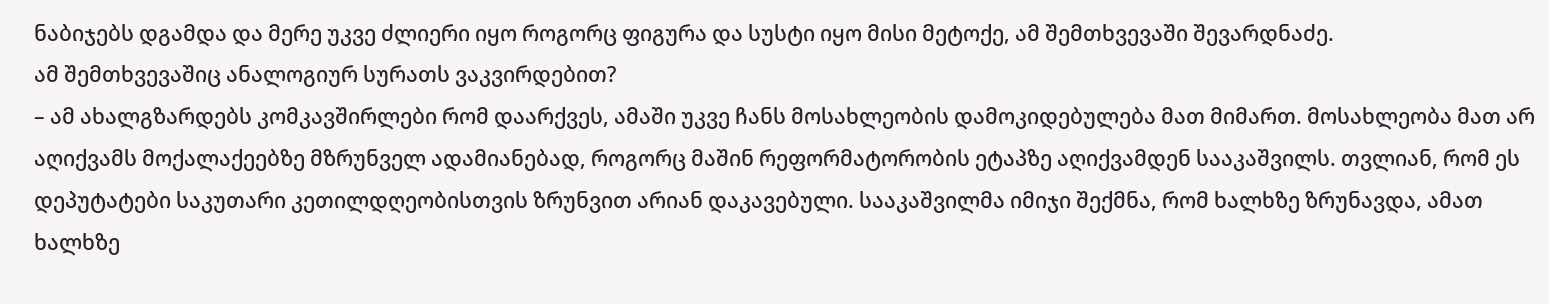ნაბიჯებს დგამდა და მერე უკვე ძლიერი იყო როგორც ფიგურა და სუსტი იყო მისი მეტოქე, ამ შემთხვევაში შევარდნაძე.
ამ შემთხვევაშიც ანალოგიურ სურათს ვაკვირდებით?
– ამ ახალგზარდებს კომკავშირლები რომ დაარქვეს, ამაში უკვე ჩანს მოსახლეობის დამოკიდებულება მათ მიმართ. მოსახლეობა მათ არ აღიქვამს მოქალაქეებზე მზრუნველ ადამიანებად, როგორც მაშინ რეფორმატორობის ეტაპზე აღიქვამდენ სააკაშვილს. თვლიან, რომ ეს დეპუტატები საკუთარი კეთილდღეობისთვის ზრუნვით არიან დაკავებული. სააკაშვილმა იმიჯი შექმნა, რომ ხალხზე ზრუნავდა, ამათ ხალხზე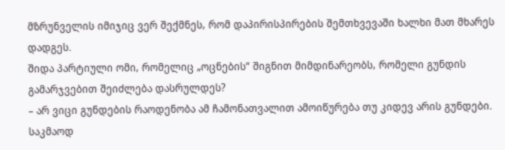მზრუნველის იმიჯიც ვერ შექმნეს, რომ დაპირისპირების შემთხვევაში ხალხი მათ მხარეს დადგეს.
შიდა პარტიული ომი, რომელიც „ოცნების“ შიგნით მიმდინარეობს, რომელი გუნდის გამარჯვებით შეიძლება დასრულდეს?
– არ ვიცი გუნდების რაოდენობა ამ ჩამონათვალით ამოიწურება თუ კიდევ არის გუნდები. საკმაოდ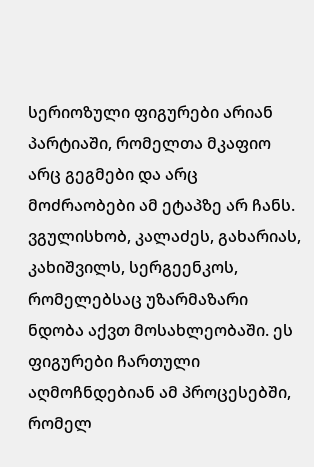სერიოზული ფიგურები არიან პარტიაში, რომელთა მკაფიო არც გეგმები და არც მოძრაობები ამ ეტაპზე არ ჩანს. ვგულისხობ, კალაძეს, გახარიას, კახიშვილს, სერგეენკოს, რომელებსაც უზარმაზარი ნდობა აქვთ მოსახლეობაში. ეს ფიგურები ჩართული აღმოჩნდებიან ამ პროცესებში, რომელ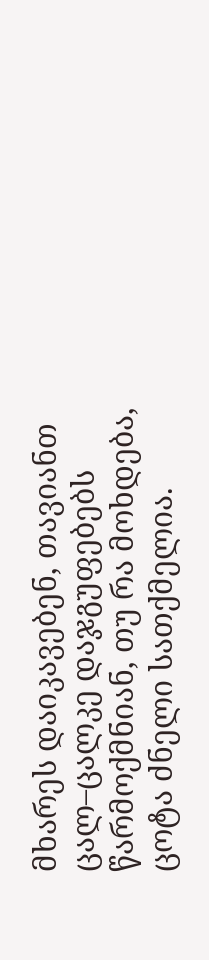მხარეს დაიკავებენ, თავიანთ ცალ–ცალკე დაჯგუფებებს წარმოქმნიან, თუ რა მოხდება, ცოტა ძნელი სათქმელია.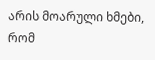არის მოარული ხმები, რომ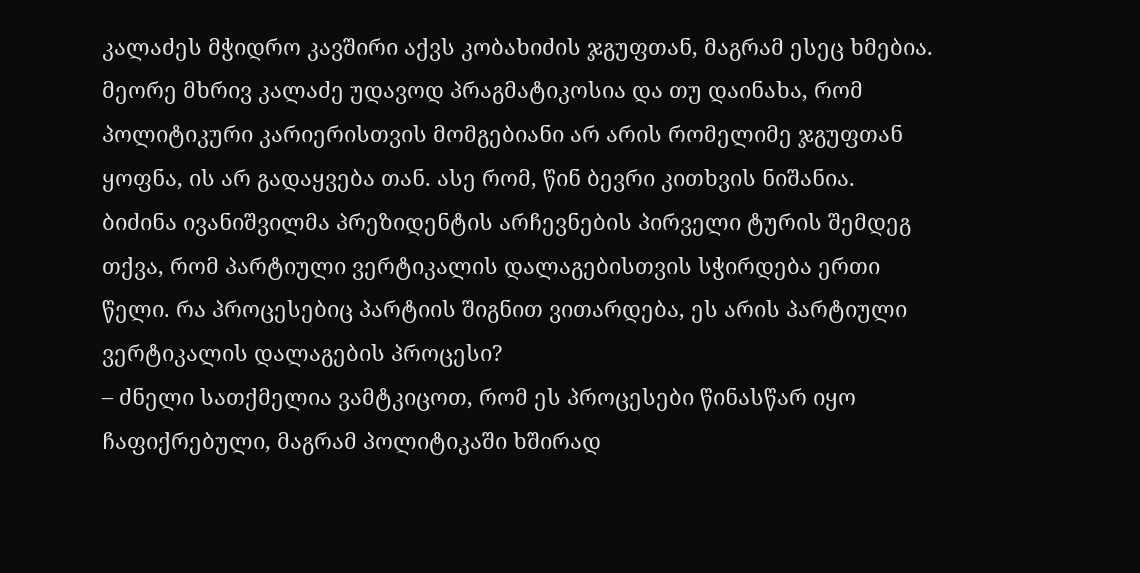კალაძეს მჭიდრო კავშირი აქვს კობახიძის ჯგუფთან, მაგრამ ესეც ხმებია. მეორე მხრივ კალაძე უდავოდ პრაგმატიკოსია და თუ დაინახა, რომ პოლიტიკური კარიერისთვის მომგებიანი არ არის რომელიმე ჯგუფთან ყოფნა, ის არ გადაყვება თან. ასე რომ, წინ ბევრი კითხვის ნიშანია.
ბიძინა ივანიშვილმა პრეზიდენტის არჩევნების პირველი ტურის შემდეგ თქვა, რომ პარტიული ვერტიკალის დალაგებისთვის სჭირდება ერთი წელი. რა პროცესებიც პარტიის შიგნით ვითარდება, ეს არის პარტიული ვერტიკალის დალაგების პროცესი?
– ძნელი სათქმელია ვამტკიცოთ, რომ ეს პროცესები წინასწარ იყო ჩაფიქრებული, მაგრამ პოლიტიკაში ხშირად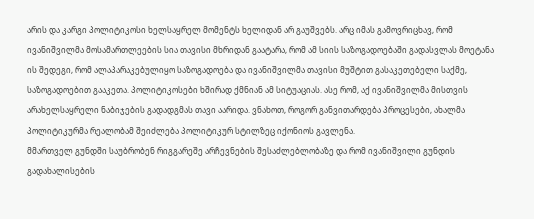არის და კარგი პოლიტიკოსი ხელსაყრელ მომენტს ხელიდან არ გაუშვებს. არც იმას გამოვრიცხავ, რომ ივანიშვილმა მოსამართლეების სია თავისი მხრიდან გაატარა, რომ ამ სიის საზოგადოებაში გადასვლას მოეტანა ის შედეგი, რომ ალაპარაკებულიყო საზოგადოება და ივანიშვილმა თავისი მუშტით გასაკეთებელი საქმე, საზოგადოებით გააკეთა. პოლიტიკოსები ხშირად ქმნიან ამ სიტუაციას. ასე რომ, აქ ივანიშვილმა მისთვის არახელსაყრელი ნაბიჯების გადადგმას თავი აარიდა. ვნახოთ, როგორ განვითარდება პროცესები, ახალმა პოლიტიკურმა რეალობამ შეიძლება პოლიტიკურ სტილზეც იქონიოს გავლენა.
მმართველ გუნდში საუბრობენ რიგგარეშე არჩევნების შესაძლებლობაზე და რომ ივანიშვილი გუნდის გადახალისების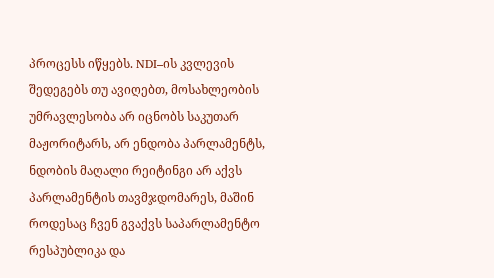პროცესს იწყებს. NDI–ის კვლევის შედეგებს თუ ავიღებთ, მოსახლეობის უმრავლესობა არ იცნობს საკუთარ მაჟორიტარს, არ ენდობა პარლამენტს, ნდობის მაღალი რეიტინგი არ აქვს პარლამენტის თავმჯდომარეს, მაშინ როდესაც ჩვენ გვაქვს საპარლამენტო რესპუბლიკა და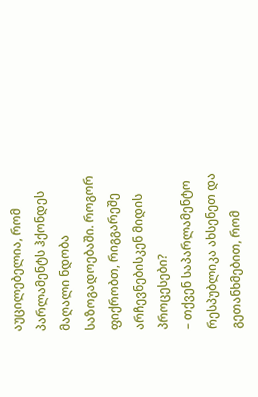აუცილებელია, რომ პარლამენტს ჰქონდეს მაღალი ნდობა საზოგადოებაში. როგორ ფიქრობთ, რიგგარეშე არჩევნებისკენ მიდის პროცესები?
– თქვენ საპარლამენტო რესპუბლიკა ახსენეთ და გეთანხმებით, რომ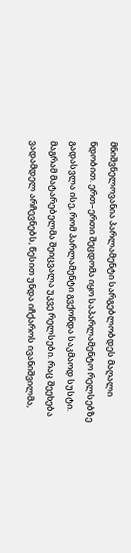მნიშვნელოვანია პარლამენტი სარგებლობდეს მაღალი ნდობით. ერთ–ერთი შეცდომა იყო საპარლამენტო რელსებზე გადასვლა ისე, რომ პარლამენტი გვქონდა საკმაოდ სუსტი. მაგრამ მატარებელმა შეიცვალა უკვე რელსები. რაც შეეხება ვადამდელ არჩევნებს, წესით უნდა იჩქაროს ივანიშვილმა,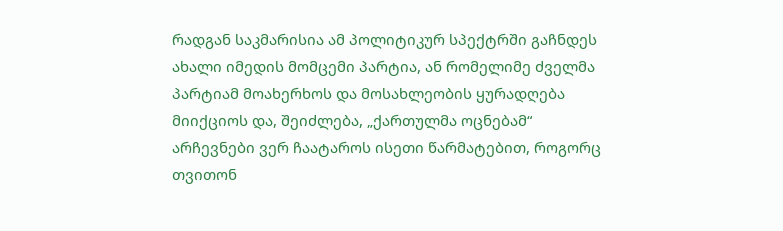რადგან საკმარისია ამ პოლიტიკურ სპექტრში გაჩნდეს ახალი იმედის მომცემი პარტია, ან რომელიმე ძველმა პარტიამ მოახერხოს და მოსახლეობის ყურადღება მიიქციოს და, შეიძლება, „ქართულმა ოცნებამ“ არჩევნები ვერ ჩაატაროს ისეთი წარმატებით, როგორც თვითონ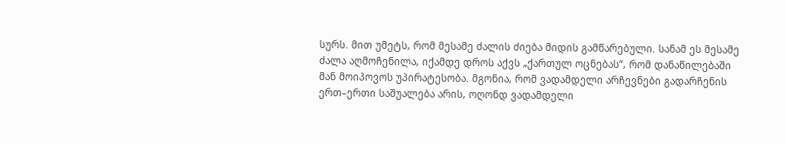სურს. მით უმეტს, რომ მესამე ძალის ძიება მიდის გამწარებული. სანამ ეს მესამე ძალა აღმოჩენილა, იქამდე დროს აქვს „ქართულ ოცნებას“, რომ დანაწილებაში მან მოიპოვოს უპირატესობა. მგონია, რომ ვადამდელი არჩევნები გადარჩენის ერთ–ერთი საშუალება არის, ოღონდ ვადამდელი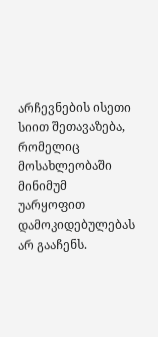არჩევნების ისეთი სიით შეთავაზება, რომელიც მოსახლეობაში მინიმუმ უარყოფით დამოკიდებულებას არ გააჩენს.